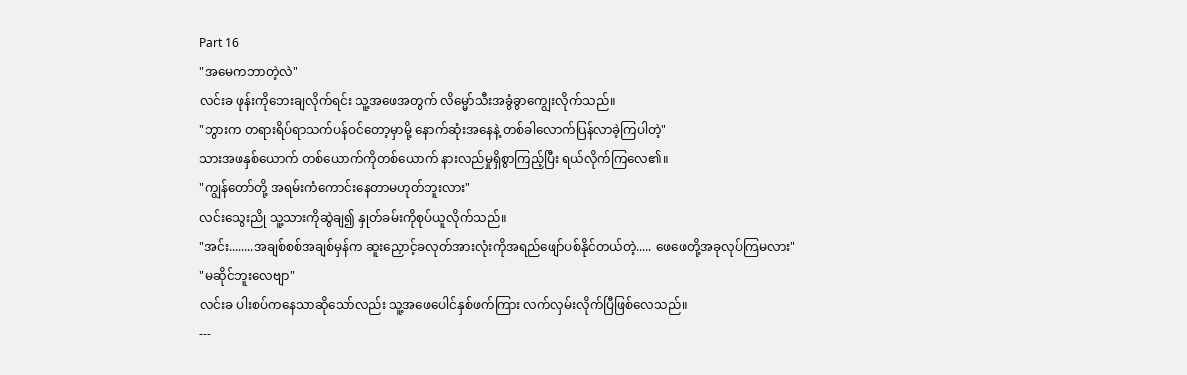Part 16
"အမေကဘာတဲ့လဲ"
လင်းခ ဖုန်းကိုဘေးချလိုက်ရင်း သူ့အဖေအတွက် လိမ္မော်သီးအခွံခွာကျွေးလိုက်သည်။
"ဘွားက တရားရိပ်ရာသက်ပန်ဝင်တော့မှာမို့ နောက်ဆုံးအနေနဲ့ တစ်ခါလောက်ပြန်လာခဲ့ကြပါတဲ့"
သားအဖနှစ်ယောက် တစ်ယောက်ကိုတစ်ယောက် နားလည်မှုရှိစွာကြည့်ပြီး ရယ်လိုက်ကြလေ၏။
"ကျွန်တော်တို့ အရမ်းကံကောင်းနေတာမဟုတ်ဘူးလား"
လင်းသွေးညို သူ့သားကိုဆွဲချ၍ နှုတ်ခမ်းကိုစုပ်ယူလိုက်သည်။
"အင်း........အချစ်စစ်အချစ်မှန်က ဆူးညှောင့်ခလုတ်အားလုံးကိုအရည်ဖျော်ပစ်နိုင်တယ်တဲ့..... ဖေဖေတို့အခုလုပ်ကြမလား"
"မဆိုင်ဘူးလေဗျာ"
လင်းခ ပါးစပ်ကနေသာဆိုသော်လည်း သူ့အဖေပေါင်နှစ်ဖက်ကြား လက်လှမ်းလိုက်ပြီဖြစ်လေသည်။
---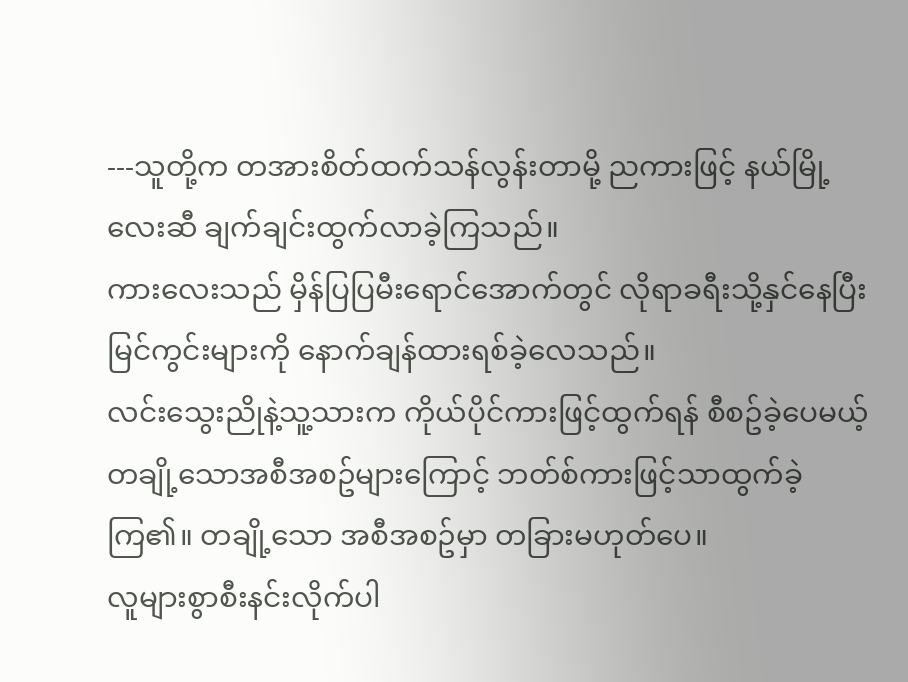---သူတို့က တအားစိတ်ထက်သန်လွန်းတာမို့ ညကားဖြင့် နယ်မြို့လေးဆီ ချက်ချင်းထွက်လာခဲ့ကြသည်။
ကားလေးသည် မှိန်ပြပြမီးရောင်အောက်တွင် လိုရာခရီးသို့နှင်နေပြီး မြင်ကွင်းများကို နောက်ချန်ထားရစ်ခဲ့လေသည်။
လင်းသွေးညိုနဲ့သူ့သားက ကိုယ်ပိုင်ကားဖြင့်ထွက်ရန် စီစဥ်ခဲ့ပေမယ့် တချို့သောအစီအစဥ်များကြောင့် ဘတ်စ်ကားဖြင့်သာထွက်ခဲ့ကြ၏။ တချို့သော အစီအစဥ်မှာ တခြားမဟုတ်ပေ။
လူများစွာစီးနင်းလိုက်ပါ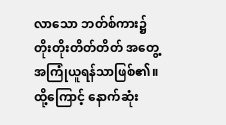လာသော ဘတ်စ်ကား၌ တိုးတိုးတိတ်တိတ် အတွေ့အကြုံယူရန်သာဖြစ်၏။ ထို့ကြောင့် နောက်ဆုံး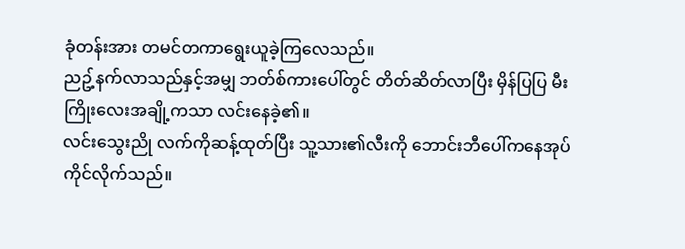ခုံတန်းအား တမင်တကာရွေးယူခဲ့ကြလေသည်။
ညဥ့်နက်လာသည်နှင့်အမျှ ဘတ်စ်ကားပေါ်တွင် တိတ်ဆိတ်လာပြီး မှိန်ပြပြ မီးကြိုးလေးအချို့ကသာ လင်းနေခဲ့၏။
လင်းသွေးညို လက်ကိုဆန့်ထုတ်ပြီး သူ့သား၏လီးကို ဘောင်းဘီပေါ်ကနေအုပ်ကိုင်လိုက်သည်။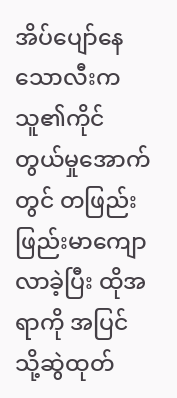အိပ်ပျော်နေသောလီးက သူ၏ကိုင်တွယ်မှုအောက်တွင် တဖြည်းဖြည်းမာကျောလာခဲ့ပြီး ထိုအရာကို အပြင်သို့ဆွဲထုတ်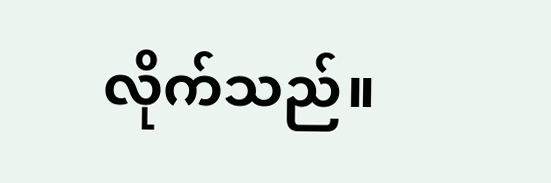လိုက်သည်။